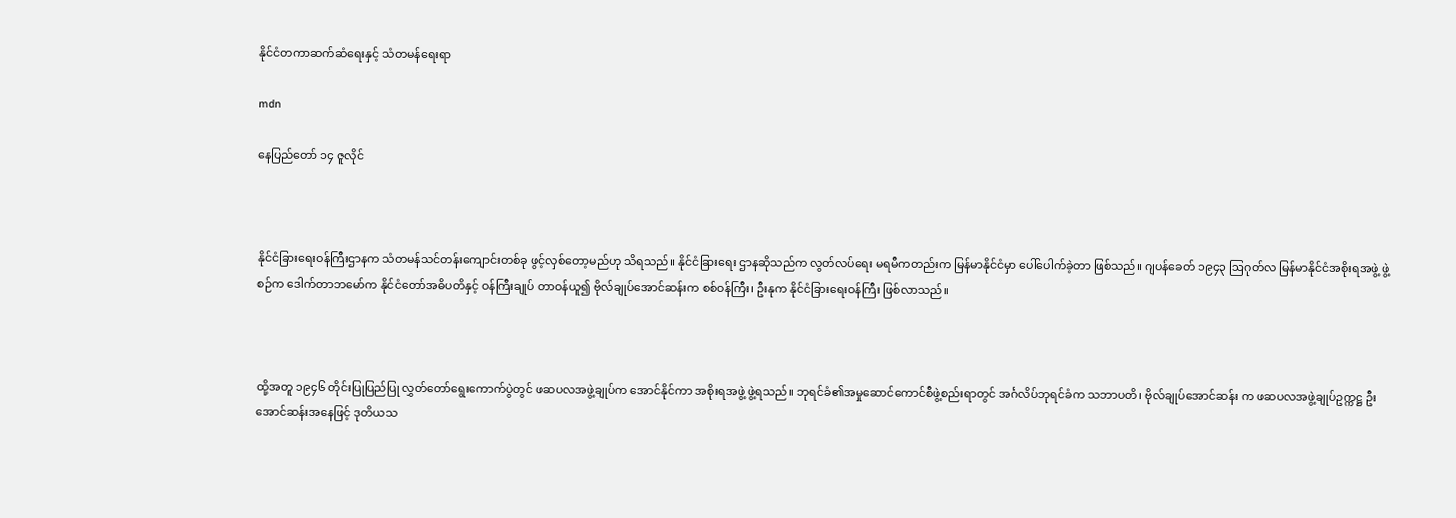နိုင်ငံတကာဆက်ဆံရေးနှင့် သံတမန်ရေးရာ

mdn

နေပြည်တော် ၁၄ ဇူလိုင်



နိုင်ငံခြားရေးဝန်ကြီးဌာနက သံတမန်သင်တန်းကျောင်းတစ်ခု ဖွင့်လှစ်တော့မည်ဟု သိရသည်။ နိုင်ငံခြားရေး ဌာနဆိုသည်က လွတ်လပ်ရေး မရမီကတည်းက မြန်မာနိုင်ငံမှာ ပေါ်ပေါက်ခဲ့တာ ဖြစ်သည်။ ဂျပန်ခေတ် ၁၉၄၃ ဩဂုတ်လ မြန်မာနိုင်ငံအစိုးရအဖွဲ့ ဖွဲ့စဉ်က ဒေါက်တာဘမော်က နိုင်ငံတော်အဓိပတိနှင့် ဝန်ကြီးချုပ် တာဝန်ယူ၍ ဗိုလ်ချုပ်အောင်ဆန်းက စစ်ဝန်ကြီး၊ ဦးနုက နိုင်ငံခြားရေးဝန်ကြီး ဖြစ်လာသည်။



ထို့အတူ ၁၉၄၆ တိုင်းပြုပြည်ပြု လွှတ်တော်ရွေးကောက်ပွဲတွင် ဖဆပလအဖွဲ့ချုပ်က အောင်နိုင်ကာ အစိုးရအဖွဲ့ ဖွဲ့ရသည်။ ဘုရင်ခံ၏အမှုဆောင်ကောင်စီဖွဲ့စည်းရာတွင် အင်္ဂလိပ်ဘုရင်ခံက သဘာပတိ၊ ဗိုလ်ချုပ်အောင်ဆန်း က ဖဆပလအဖွဲ့ချုပ်ဥက္ကဋ္ဌ ဦးအောင်ဆန်းအနေဖြင့် ဒုတိယသ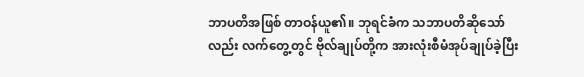ဘာပတိအဖြစ် တာဝန်ယူ၏။ ဘုရင်ခံက သဘာပတိဆိုသော်လည်း လက်တွေ့တွင် ဗိုလ်ချုပ်တို့က အားလုံးစီမံအုပ်ချုပ်ခဲ့ပြီး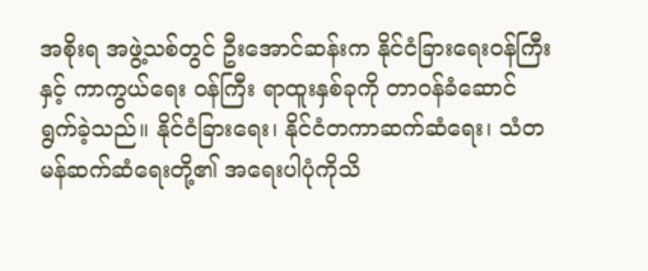အစိုးရ အဖွဲ့သစ်တွင် ဦးအောင်ဆန်းက နိုင်ငံခြားရေးဝန်ကြီးနှင့် ကာကွယ်ရေး ဝန်ကြီး ရာထူးနှစ်ခုကို တာဝန်ခံဆောင်ရွက်ခဲ့သည်။ နိုင်ငံခြားရေး၊ နိုင်ငံတကာဆက်ဆံရေး၊ သံတမန်ဆက်ဆံရေးတို့၏ အရေးပါပုံကိုသိ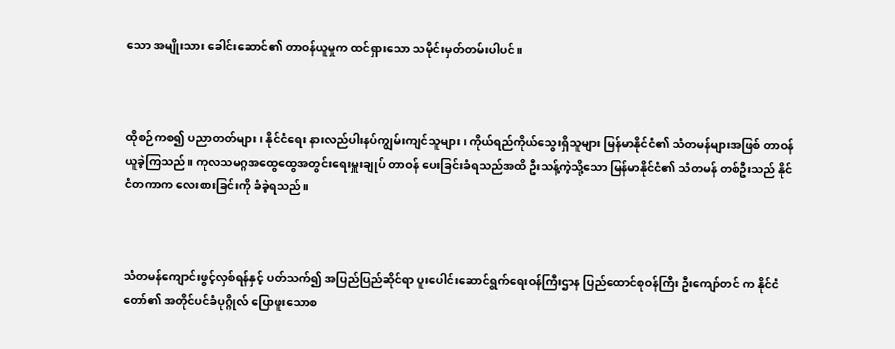သော အမျိုးသား ခေါင်းဆောင်၏ တာဝန်ယူမှုက ထင်ရှားသော သမိုင်းမှတ်တမ်းပါပင်။



ထိုစဉ်ကစ၍ ပညာတတ်များ၊ နိုင်ငံရေး နားလည်ပါးနပ်ကျွမ်းကျင်သူများ၊ ကိုယ်ရည်ကိုယ်သွေးရှိသူများ မြန်မာနိုင်ငံ၏ သံတမန်များအဖြစ် တာဝန်ယူခဲ့ကြသည်။ ကုလသမဂ္ဂအထွေထွေအတွင်းရေးမှူးချုပ် တာဝန် ပေးခြင်းခံရသည်အထိ ဦးသန့်ကဲ့သို့သော မြန်မာနိုင်ငံ၏ သံတမန် တစ်ဦးသည် နိုင်ငံတကာက လေးစားခြင်းကို ခံခဲ့ရသည်။



သံတမန်ကျောင်းဖွင့်လှစ်ရန်နှင့် ပတ်သက်၍ အပြည်ပြည်ဆိုင်ရာ ပူးပေါင်းဆောင်ရွက်ရေးဝန်ကြီးဌာန ပြည်ထောင်စုဝန်ကြီး ဦးကျော်တင် က နိုင်ငံတော်၏ အတိုင်ပင်ခံပုဂ္ဂိုလ် ပြောဖူးသောစ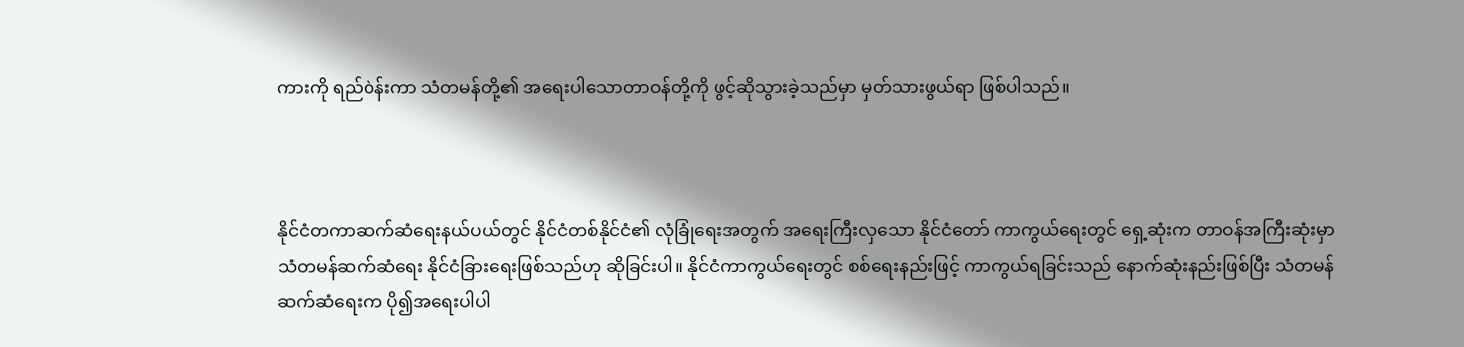ကားကို ရည်òန်းကာ သံတမန်တို့၏ အရေးပါသောတာဝန်တို့ကို ဖွင့်ဆိုသွားခဲ့သည်မှာ မှတ်သားဖွယ်ရာ ဖြစ်ပါသည်။



နိုင်ငံတကာဆက်ဆံရေးနယ်ပယ်တွင် နိုင်ငံတစ်နိုင်ငံ၏ လုံခြုံရေးအတွက် အရေးကြီးလှသော နိုင်ငံတော် ကာကွယ်ရေးတွင် ရှေ့ဆုံးက တာဝန်အကြီးဆုံးမှာ သံတမန်ဆက်ဆံရေး နိုင်ငံခြားရေးဖြစ်သည်ဟု ဆိုခြင်းပါ။ နိုင်ငံကာကွယ်ရေးတွင် စစ်ရေးနည်းဖြင့် ကာကွယ်ရခြင်းသည် နောက်ဆုံးနည်းဖြစ်ပြီး သံတမန်ဆက်ဆံရေးက ပို၍အရေးပါပါ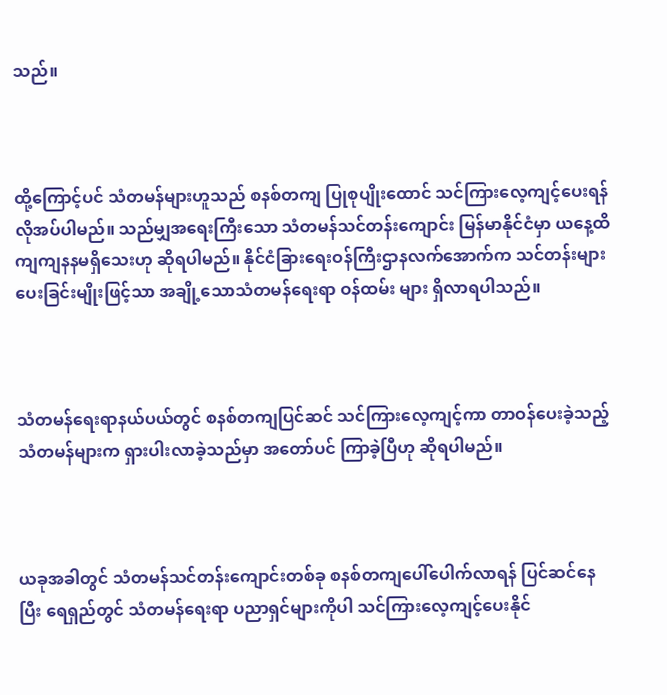သည်။



ထို့ကြောင့်ပင် သံတမန်များဟူသည် စနစ်တကျ ပြုစုပျိုးထောင် သင်ကြားလေ့ကျင့်ပေးရန် လိုအပ်ပါမည်။ သည်မျှအရေးကြီးသော သံတမန်သင်တန်းကျောင်း မြန်မာနိုင်ငံမှာ ယနေ့ထိ ကျကျနနမရှိသေးဟု ဆိုရပါမည်။ နိုင်ငံခြားရေးဝန်ကြီးဌာနလက်အောက်က သင်တန်းများပေးခြင်းမျိုးဖြင့်သာ အချို့သောသံတမန်ရေးရာ ဝန်ထမ်း များ ရှိလာရပါသည်။



သံတမန်ရေးရာနယ်ပယ်တွင် စနစ်တကျပြင်ဆင် သင်ကြားလေ့ကျင့်ကာ တာဝန်ပေးခဲ့သည့် သံတမန်များက ရှားပါးလာခဲ့သည်မှာ အတော်ပင် ကြာခဲ့ပြီဟု ဆိုရပါမည်။



ယခုအခါတွင် သံတမန်သင်တန်းကျောင်းတစ်ခု စနစ်တကျပေါ်ပေါက်လာရန် ပြင်ဆင်နေပြီး ရေရှည်တွင် သံတမန်ရေးရာ ပညာရှင်များကိုပါ သင်ကြားလေ့ကျင့်ပေးနိုင်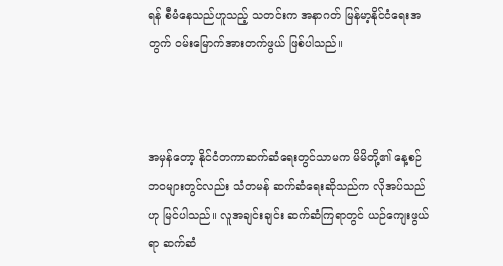ရန် စီမံနေသည်ဟူသည့် သတင်းက အနာဂတ် မြန်မာ့နိုင်ငံရေးအတွက် ဝမ်းမြောက်အားတက်ဖွယ် ဖြစ်ပါသည်။



အမှန်တော့ နိုင်ငံတကာဆက်ဆံရေးတွင်သာမက မိမိတို့၏ နေ့စဉ် ဘဝများတွင်လည်း သံတမန် ဆက်ဆံရေးဆိုသည်က လိုအပ်သည်ဟု မြင်ပါသည်။ လူအချင်းချင်း ဆက်ဆံကြရာတွင် ယဉ်ကျေးဖွယ်ရာ ဆက်ဆံ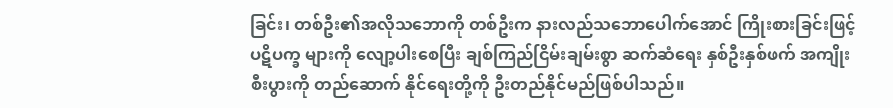ခြင်း၊ တစ်ဦး၏အလိုသဘောကို တစ်ဦးက နားလည်သဘောပေါက်အောင် ကြိုးစားခြင်းဖြင့် ပဋိပက္ခ များကို လျော့ပါးစေပြီး ချစ်ကြည်ငြိမ်းချမ်းစွာ ဆက်ဆံရေး နှစ်ဦးနှစ်ဖက် အကျိုးစီးပွားကို တည်ဆောက် နိုင်ရေးတို့ကို ဦးတည်နိုင်မည်ဖြစ်ပါသည်။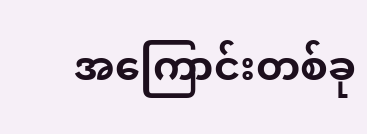အကြောင်းတစ်ခု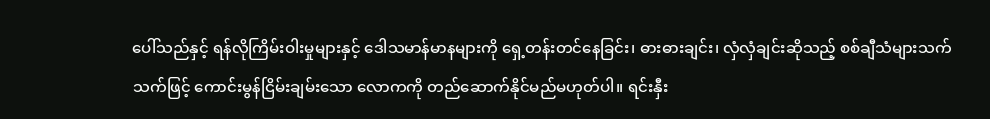ပေါ်သည်နှင့် ရန်လိုကြိမ်းဝါးမှုများနှင့် ဒေါသမာန်မာနများကို ရှေ့တန်းတင်နေခြင်း၊ ဓားဓားချင်း၊ လှံလှံချင်းဆိုသည့် စစ်ချီသံများသက်သက်ဖြင့် ကောင်းမွန်ငြိမ်းချမ်းသော လောကကို တည်ဆောက်နိုင်မည်မဟုတ်ပါ။ ရင်းနှီး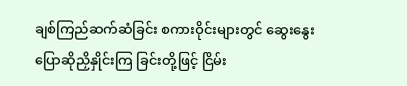ချစ်ကြည်ဆက်ဆံခြင်း စကားဝိုင်းများတွင် ဆွေးနွေးပြောဆိုညှိနှိုင်းကြ ခြင်းတို့ဖြင့် ငြိမ်း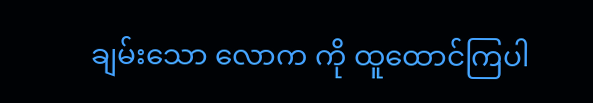ချမ်းသော လောက ကို ထူထောင်ကြပါ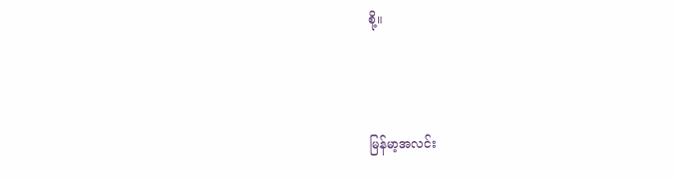စို့။



မြန်မာ့အလင်း